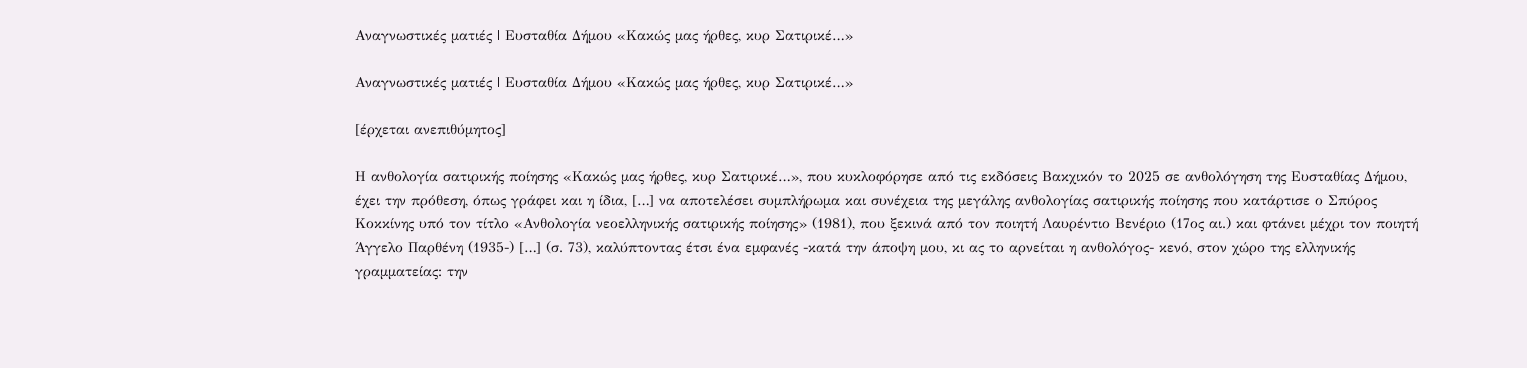Αναγνωστικές ματιές | Ευσταθία Δήμου «Κακώς μας ήρθες, κυρ Σατιρικέ…»

Αναγνωστικές ματιές | Ευσταθία Δήμου «Κακώς μας ήρθες, κυρ Σατιρικέ…»

[έρχεται ανεπιθύμητος]

Η ανθολογία σατιρικής ποίησης «Κακώς μας ήρθες, κυρ Σατιρικέ…», που κυκλοφόρησε από τις εκδόσεις Βακχικόν το 2025 σε ανθολόγηση της Ευσταθίας Δήμου, έχει την πρόθεση, όπως γράφει και η ίδια, […] να αποτελέσει συμπλήρωμα και συνέχεια της μεγάλης ανθολογίας σατιρικής ποίησης που κατάρτισε ο Σπύρος Κοκκίνης υπό τον τίτλο «Ανθολογία νεοελληνικής σατιρικής ποίησης» (1981), που ξεκινά από τον ποιητή Λαυρέντιο Βενέριο (17ος αι.) και φτάνει μέχρι τον ποιητή Άγγελο Παρθένη (1935-) […] (σ. 73), καλύπτοντας έτσι ένα εμφανές -κατά την άποψη μου, κι ας το αρνείται η ανθολόγος- κενό, στον χώρο της ελληνικής γραμματείας: την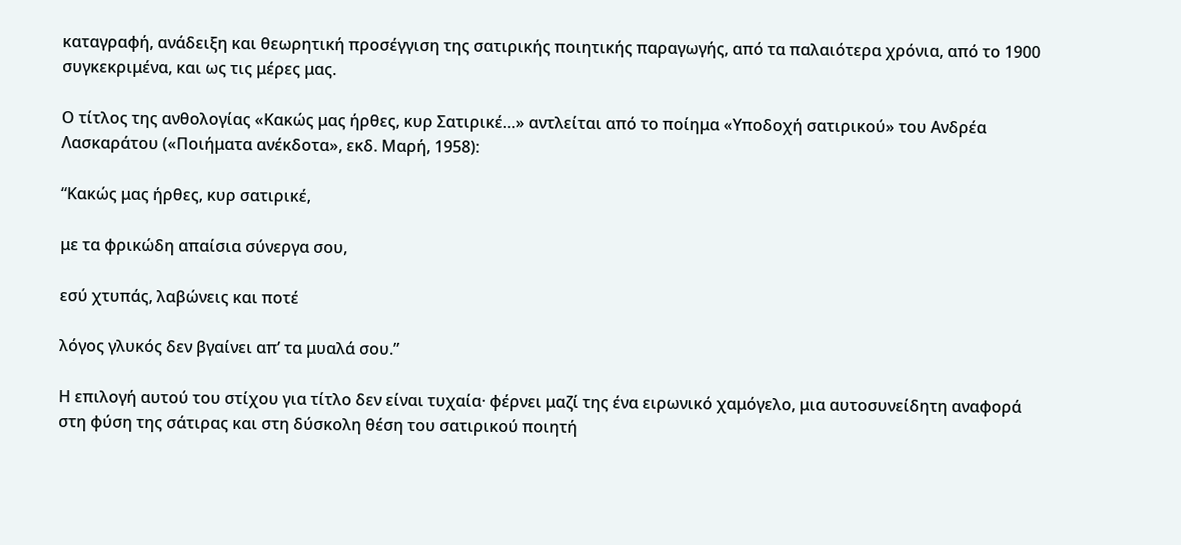καταγραφή, ανάδειξη και θεωρητική προσέγγιση της σατιρικής ποιητικής παραγωγής, από τα παλαιότερα χρόνια, από το 1900 συγκεκριμένα, και ως τις μέρες μας.

Ο τίτλος της ανθολογίας «Κακώς μας ήρθες, κυρ Σατιρικέ…» αντλείται από το ποίημα «Υποδοχή σατιρικού» του Ανδρέα Λασκαράτου («Ποιήματα ανέκδοτα», εκδ. Μαρή, 1958):

“Κακώς μας ήρθες, κυρ σατιρικέ,

με τα φρικώδη απαίσια σύνεργα σου,

εσύ χτυπάς, λαβώνεις και ποτέ

λόγος γλυκός δεν βγαίνει απ’ τα μυαλά σου.”

Η επιλογή αυτού του στίχου για τίτλο δεν είναι τυχαία· φέρνει μαζί της ένα ειρωνικό χαμόγελο, μια αυτοσυνείδητη αναφορά στη φύση της σάτιρας και στη δύσκολη θέση του σατιρικού ποιητή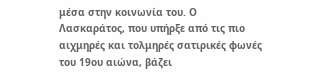μέσα στην κοινωνία του. Ο Λασκαράτος, που υπήρξε από τις πιο αιχμηρές και τολμηρές σατιρικές φωνές του 19ου αιώνα, βάζει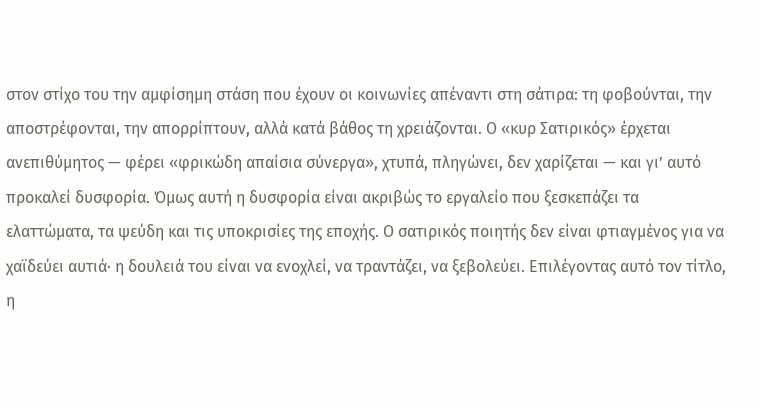στον στίχο του την αμφίσημη στάση που έχουν οι κοινωνίες απέναντι στη σάτιρα: τη φοβούνται, την αποστρέφονται, την απορρίπτουν, αλλά κατά βάθος τη χρειάζονται. Ο «κυρ Σατιρικός» έρχεται ανεπιθύμητος — φέρει «φρικώδη απαίσια σύνεργα», χτυπά, πληγώνει, δεν χαρίζεται — και γι’ αυτό προκαλεί δυσφορία. Όμως αυτή η δυσφορία είναι ακριβώς το εργαλείο που ξεσκεπάζει τα ελαττώματα, τα ψεύδη και τις υποκρισίες της εποχής. Ο σατιρικός ποιητής δεν είναι φτιαγμένος για να χαϊδεύει αυτιά· η δουλειά του είναι να ενοχλεί, να τραντάζει, να ξεβολεύει. Επιλέγοντας αυτό τον τίτλο, η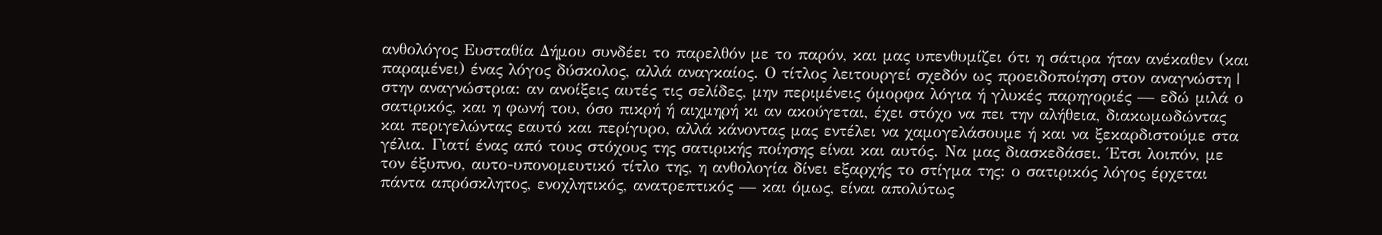ανθολόγος Ευσταθία Δήμου συνδέει το παρελθόν με το παρόν, και μας υπενθυμίζει ότι η σάτιρα ήταν ανέκαθεν (και παραμένει) ένας λόγος δύσκολος, αλλά αναγκαίος. Ο τίτλος λειτουργεί σχεδόν ως προειδοποίηση στον αναγνώστη | στην αναγνώστρια: αν ανοίξεις αυτές τις σελίδες, μην περιμένεις όμορφα λόγια ή γλυκές παρηγοριές — εδώ μιλά ο σατιρικός, και η φωνή του, όσο πικρή ή αιχμηρή κι αν ακούγεται, έχει στόχο να πει την αλήθεια, διακωμωδώντας και περιγελώντας εαυτό και περίγυρο, αλλά κάνοντας μας εντέλει να χαμογελάσουμε ή και να ξεκαρδιστούμε στα γέλια. Γιατί ένας από τους στόχους της σατιρικής ποίησης είναι και αυτός. Να μας διασκεδάσει. Έτσι λοιπόν, με τον έξυπνο, αυτο-υπονομευτικό τίτλο της, η ανθολογία δίνει εξαρχής το στίγμα της: ο σατιρικός λόγος έρχεται πάντα απρόσκλητος, ενοχλητικός, ανατρεπτικός — και όμως, είναι απολύτως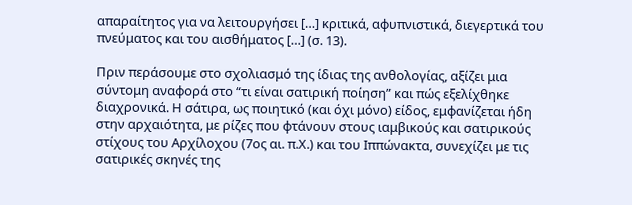απαραίτητος για να λειτουργήσει […] κριτικά, αφυπνιστικά, διεγερτικά του πνεύματος και του αισθήματος […] (σ. 13).

Πριν περάσουμε στο σχολιασμό της ίδιας της ανθολογίας, αξίζει μια σύντομη αναφορά στο “τι είναι σατιρική ποίηση” και πώς εξελίχθηκε διαχρονικά. Η σάτιρα, ως ποιητικό (και όχι μόνο) είδος, εμφανίζεται ήδη στην αρχαιότητα, με ρίζες που φτάνουν στους ιαμβικούς και σατιρικούς στίχους του Αρχίλοχου (7ος αι. π.Χ.) και του Ιππώνακτα, συνεχίζει με τις σατιρικές σκηνές της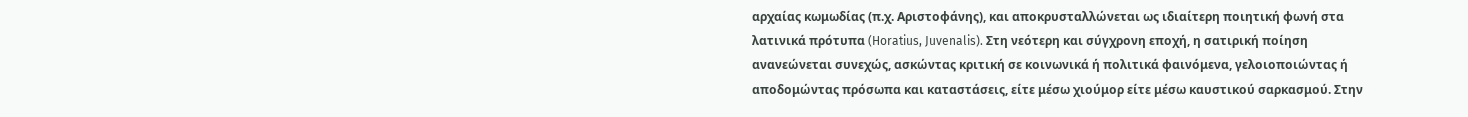αρχαίας κωμωδίας (π.χ. Αριστοφάνης), και αποκρυσταλλώνεται ως ιδιαίτερη ποιητική φωνή στα λατινικά πρότυπα (Horatius, Juvenalis). Στη νεότερη και σύγχρονη εποχή, η σατιρική ποίηση ανανεώνεται συνεχώς, ασκώντας κριτική σε κοινωνικά ή πολιτικά φαινόμενα, γελοιοποιώντας ή αποδομώντας πρόσωπα και καταστάσεις, είτε μέσω χιούμορ είτε μέσω καυστικού σαρκασμού. Στην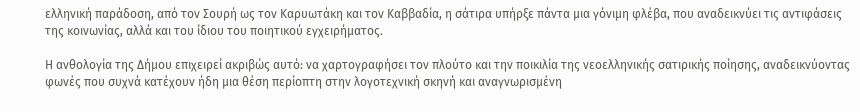ελληνική παράδοση, από τον Σουρή ως τον Καρυωτάκη και τον Καββαδία, η σάτιρα υπήρξε πάντα μια γόνιμη φλέβα, που αναδεικνύει τις αντιφάσεις της κοινωνίας, αλλά και του ίδιου του ποιητικού εγχειρήματος.

Η ανθολογία της Δήμου επιχειρεί ακριβώς αυτό: να χαρτογραφήσει τον πλούτο και την ποικιλία της νεοελληνικής σατιρικής ποίησης, αναδεικνύοντας φωνές που συχνά κατέχουν ήδη μια θέση περίοπτη στην λογοτεχνική σκηνή και αναγνωρισμένη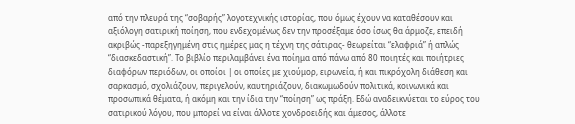από την πλευρά της “σοβαρής” λογοτεχνικής ιστορίας, που όμως έχουν να καταθέσουν και αξιόλογη σατιρική ποίηση, που ενδεχομένως δεν την προσέξαμε όσο ίσως θα άρμοζε, επειδή ακριβώς -παρεξηγημένη στις ημέρες μας η τέχνη της σάτιρας- θεωρείται “ελαφριά” ή απλώς “διασκεδαστική”. Το βιβλίο περιλαμβάνει ένα ποίημα από πάνω από 80 ποιητές και ποιήτριες διαφόρων περιόδων, οι οποίοι | οι οποίες με χιούμορ, ειρωνεία, ή και πικρόχολη διάθεση και σαρκασμό, σχολιάζουν, περιγελούν, καυτηριάζουν, διακωμωδούν πολιτικά, κοινωνικά και προσωπικά θέματα, ή ακόμη και την ίδια την “ποίηση” ως πράξη. Εδώ αναδεικνύεται το εύρος του σατιρικού λόγου, που μπορεί να είναι άλλοτε χονδροειδής και άμεσος, άλλοτε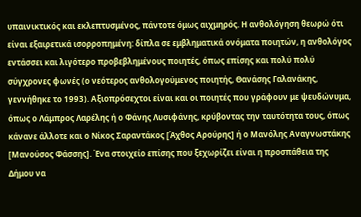υπαινικτικός και εκλεπτυσμένος, πάντοτε όμως αιχμηρός. Η ανθολόγηση θεωρώ ότι είναι εξαιρετικά ισορροπημένη: δίπλα σε εμβληματικά ονόματα ποιητών, η ανθολόγος εντάσσει και λιγότερο προβεβλημένους ποιητές, όπως επίσης και πολύ πολύ σύγχρονες φωνές (ο νεότερος ανθολογούμενος ποιητής, Θανάσης Γαλανάκης, γεννήθηκε το 1993). Αξιοπρόσεχτοι είναι και οι ποιητές που γράφουν με ψευδώνυμα, όπως ο Λάμπρος Λαρέλης ή ο Φάνης Λυσιφάνης, κρύβοντας την ταυτότητα τους, όπως κάνανε άλλοτε και ο Νίκος Σαραντάκος [Άχθος Αρούρης] ή ο Μανόλης Αναγνωστάκης [Μανούσος Φάσσης]. Ένα στοιχείο επίσης που ξεχωρίζει είναι η προσπάθεια της Δήμου να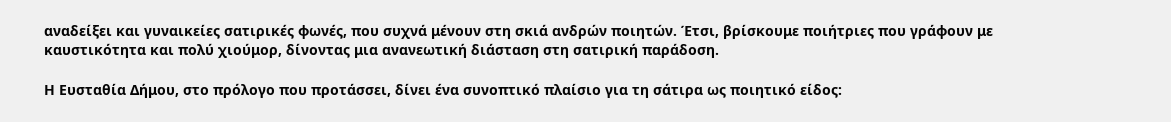αναδείξει και γυναικείες σατιρικές φωνές, που συχνά μένουν στη σκιά ανδρών ποιητών. Έτσι, βρίσκουμε ποιήτριες που γράφουν με καυστικότητα και πολύ χιούμορ, δίνοντας μια ανανεωτική διάσταση στη σατιρική παράδοση.

Η Ευσταθία Δήμου, στο πρόλογο που προτάσσει, δίνει ένα συνοπτικό πλαίσιο για τη σάτιρα ως ποιητικό είδος: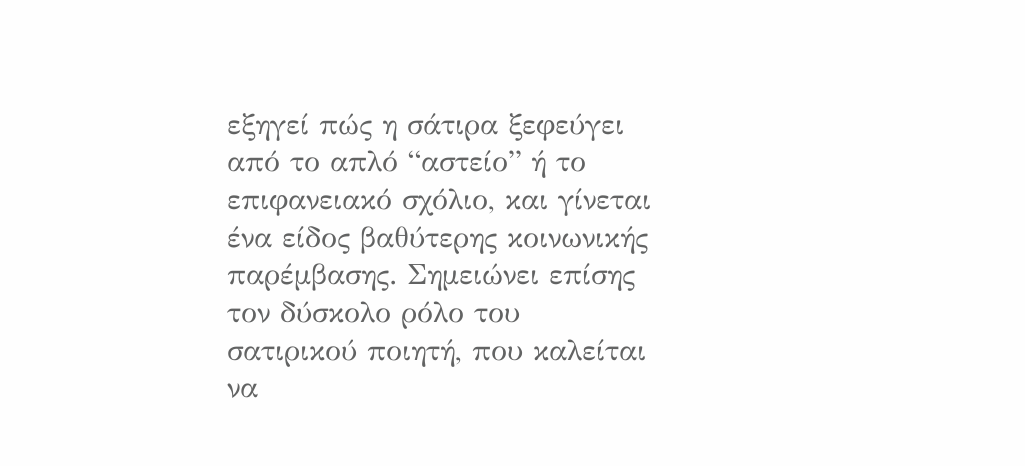εξηγεί πώς η σάτιρα ξεφεύγει από το απλό “αστείο” ή το επιφανειακό σχόλιο, και γίνεται ένα είδος βαθύτερης κοινωνικής παρέμβασης. Σημειώνει επίσης τον δύσκολο ρόλο του σατιρικού ποιητή, που καλείται να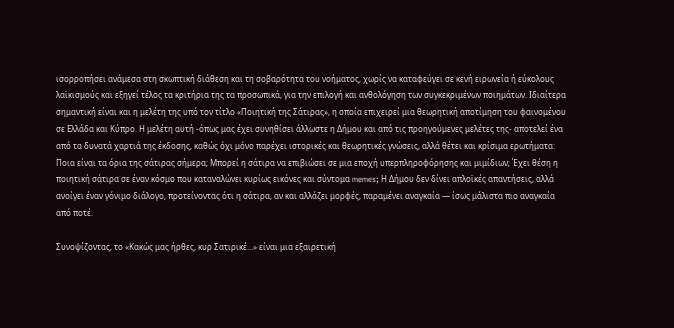ισορροπήσει ανάμεσα στη σκωπτική διάθεση και τη σοβαρότητα του νοήματος, χωρίς να καταφεύγει σε κενή ειρωνεία ή εύκολους λαϊκισμούς και εξηγεί τέλος τα κριτήρια της τα προσωπικά, για την επιλογή και ανθολόγηση των συγκεκριμένων ποιημάτων. Ιδιαίτερα σημαντική είναι και η μελέτη της υπό τον τίτλο «Ποιητική της Σάτιρας», η οποία επιχειρεί μια θεωρητική αποτίμηση του φαινομένου σε Ελλάδα και Κύπρο. Η μελέτη αυτή -όπως μας έχει συνηθίσει άλλωστε η Δήμου και από τις προηγούμενες μελέτες της- αποτελεί ένα από τα δυνατά χαρτιά της έκδοσης, καθώς όχι μόνο παρέχει ιστορικές και θεωρητικές γνώσεις, αλλά θέτει και κρίσιμα ερωτήματα: Ποια είναι τα όρια της σάτιρας σήμερα; Μπορεί η σάτιρα να επιβιώσει σε μια εποχή υπερπληροφόρησης και μιμίδιων; Έχει θέση η ποιητική σάτιρα σε έναν κόσμο που καταναλώνει κυρίως εικόνες και σύντομα memes; Η Δήμου δεν δίνει απλοϊκές απαντήσεις, αλλά ανοίγει έναν γόνιμο διάλογο, προτείνοντας ότι η σάτιρα, αν και αλλάζει μορφές, παραμένει αναγκαία — ίσως μάλιστα πιο αναγκαία από ποτέ.

Συνοψίζοντας, το «Κακώς μας ήρθες, κυρ Σατιρικέ…» είναι μια εξαιρετική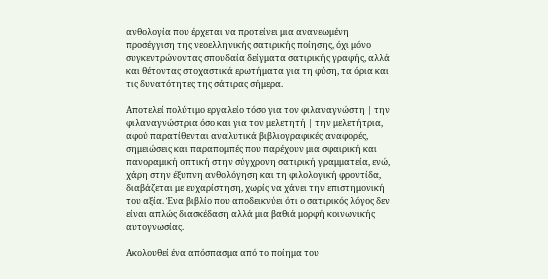ανθολογία που έρχεται να προτείνει μια ανανεωμένη προσέγγιση της νεοελληνικής σατιρικής ποίησης, όχι μόνο συγκεντρώνοντας σπουδαία δείγματα σατιρικής γραφής, αλλά και θέτοντας στοχαστικά ερωτήματα για τη φύση, τα όρια και τις δυνατότητες της σάτιρας σήμερα.

Αποτελεί πολύτιμο εργαλείο τόσο για τον φιλαναγνώστη | την φιλαναγνώστρια όσο και για τον μελετητή | την μελετήτρια, αφού παρατίθενται αναλυτικά βιβλιογραφικές αναφορές, σημειώσεις και παραπομπές που παρέχουν μια σφαιρική και πανοραμική οπτική στην σύγχρονη σατιρική γραμματεία, ενώ, χάρη στην έξυπνη ανθολόγηση και τη φιλολογική φροντίδα, διαβάζεται με ευχαρίστηση, χωρίς να χάνει την επιστημονική του αξία. Ένα βιβλίο που αποδεικνύει ότι ο σατιρικός λόγος δεν είναι απλώς διασκέδαση αλλά μια βαθιά μορφή κοινωνικής αυτογνωσίας.

Ακολουθεί ένα απόσπασμα από το ποίημα του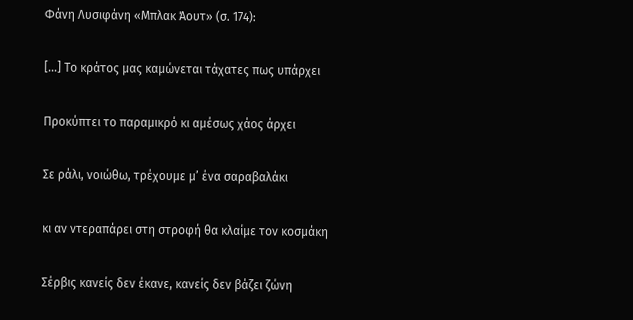Φάνη Λυσιφάνη «Μπλακ Άουτ» (σ. 174):

[…] Το κράτος μας καμώνεται τάχατες πως υπάρχει

Προκύπτει το παραμικρό κι αμέσως χάος άρχει

Σε ράλι, νοιώθω, τρέχουμε μ’ ένα σαραβαλάκι

κι αν ντεραπάρει στη στροφή θα κλαίμε τον κοσμάκη

Σέρβις κανείς δεν έκανε, κανείς δεν βάζει ζώνη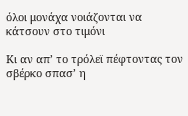όλοι μονάχα νοιάζονται να κάτσουν στο τιμόνι

Κι αν απ’ το τρόλεϊ πέφτοντας τον σβέρκο σπασ’ η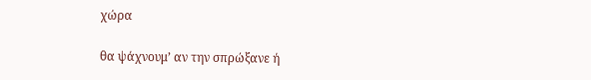χώρα

θα ψάχνουμ’ αν την σπρώξανε ή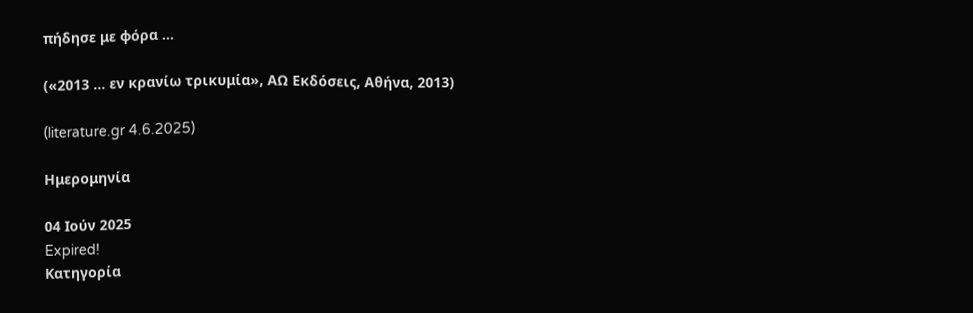πήδησε με φόρα …

(«2013 … εν κρανίω τρικυμία», ΑΩ Εκδόσεις, Αθήνα, 2013)

(literature.gr 4.6.2025)

Ημερομηνία

04 Ιούν 2025
Expired!
Κατηγορία